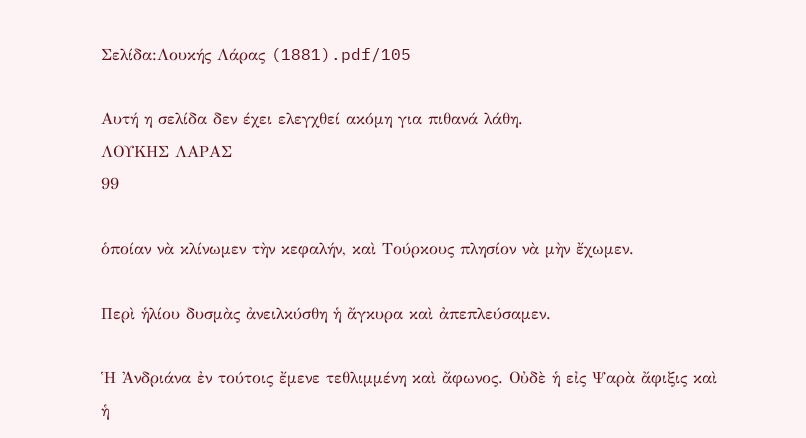Σελίδα:Λουκής Λάρας (1881).pdf/105

Αυτή η σελίδα δεν έχει ελεγχθεί ακόμη για πιθανά λάθη.
ΛΟΥΚΗΣ ΛΑΡΑΣ
99

ὁποίαν νὰ κλίνωμεν τὴν κεφαλήν, καὶ Τούρκους πλησίον νὰ μὴν ἔχωμεν.

Περὶ ἡλίου δυσμὰς ἀνειλκύσθη ἡ ἄγκυρα καὶ ἀπεπλεύσαμεν.

Ἡ Ἀνδριάνα ἐν τούτοις ἔμενε τεθλιμμένη καὶ ἄφωνος. Οὐδὲ ἡ εἰς Ψαρὰ ἄφιξις καὶ ἡ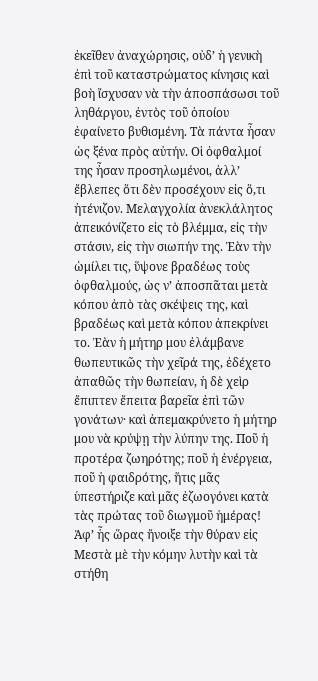ἐκεῖθεν ἀναχώρησις, οὐδ’ ἡ γενικὴ ἐπὶ τοῦ καταστρώματος κίνησις καὶ βοὴ ἴσχυσαν νὰ τὴν ἀποσπάσωσι τοῦ ληθάργου, ἐντὸς τοῦ ὁποίου ἐφαίνετο βυθισμένη. Τὰ πάντα ἦσαν ὡς ξένα πρὸς αὐτήν. Οἱ ὀφθαλμοί της ἦσαν προσηλωμένοι, ἀλλ’ ἔβλεπες ὅτι δὲν προσέχουν εἰς ὅ,τι ἠτένιζον. Μελαγχολία ἀνεκλάλητος ἀπεικόνίζετο εἰς τὸ βλέμμα, εἰς τὴν στάσιν, εἰς τὴν σιωπήν της. Ἐὰν τὴν ὡμίλει τις, ὕψονε βραδέως τοὺς ὀφθαλμούς, ὡς ν’ ἀποσπᾶται μετὰ κόπου ἀπὸ τὰς σκέψεις της, καὶ βραδέως καὶ μετὰ κόπου ἀπεκρίνει το. Ἐὰν ἡ μήτηρ μου ἐλάμβανε θωπευτικῶς τὴν χεῖρά της, ἐδέχετο ἀπαθῶς τὴν θωπείαν, ἡ δὲ χεὶρ ἔπιπτεν ἔπειτα βαρεῖα ἐπὶ τῶν γονάτων· καὶ ἀπεμακρύνετο ἡ μήτηρ μου νὰ κρύψῃ τὴν λύπην της. Ποῦ ἡ προτέρα ζωηρότης; ποῦ ἡ ἐνέργεια, ποῦ ἡ φαιδρότης, ἥτις μᾶς ὑπεστήριζε καὶ μᾶς ἐζωογόνει κατὰ τὰς πρώτας τοῦ διωγμοῦ ἡμέρας! Ἀφ’ ἧς ὥρας ἤνοιξε τὴν θύραν εἰς Μεστὰ μὲ τὴν κόμην λυτὴν καὶ τὰ στήθη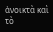ἀνοικτὰ καὶ τὸ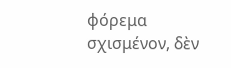φόρεμα σχισμένον, δὲν